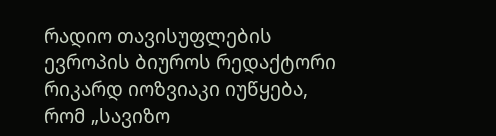რადიო თავისუფლების ევროპის ბიუროს რედაქტორი რიკარდ იოზვიაკი იუწყება, რომ „სავიზო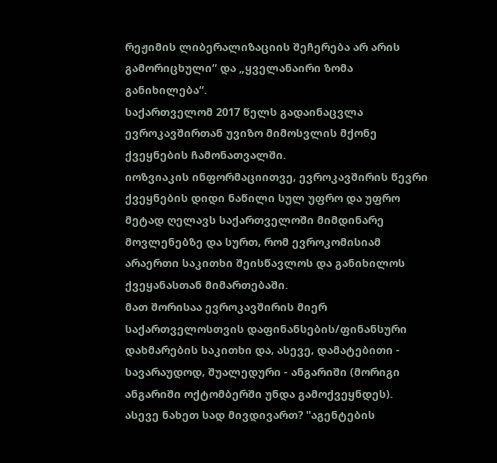რეჟიმის ლიბერალიზაციის შეჩერება არ არის გამორიცხული“ და „ყველანაირი ზომა განიხილება“.
საქართველომ 2017 წელს გადაინაცვლა ევროკავშირთან უვიზო მიმოსვლის მქონე ქვეყნების ჩამონათვალში.
იოზვიაკის ინფორმაციითვე, ევროკავშირის წევრი ქვეყნების დიდი ნაწილი სულ უფრო და უფრო მეტად ღელავს საქართველოში მიმდინარე მოვლენებზე და სურთ, რომ ევროკომისიამ არაერთი საკითხი შეისწავლოს და განიხილოს ქვეყანასთან მიმართებაში.
მათ შორისაა ევროკავშირის მიერ საქართველოსთვის დაფინანსების/ფინანსური დახმარების საკითხი და, ასევე, დამატებითი - სავარაუდოდ, შუალედური - ანგარიში (მორიგი ანგარიში ოქტომბერში უნდა გამოქვეყნდეს).
ასევე ნახეთ სად მივდივართ? "აგენტების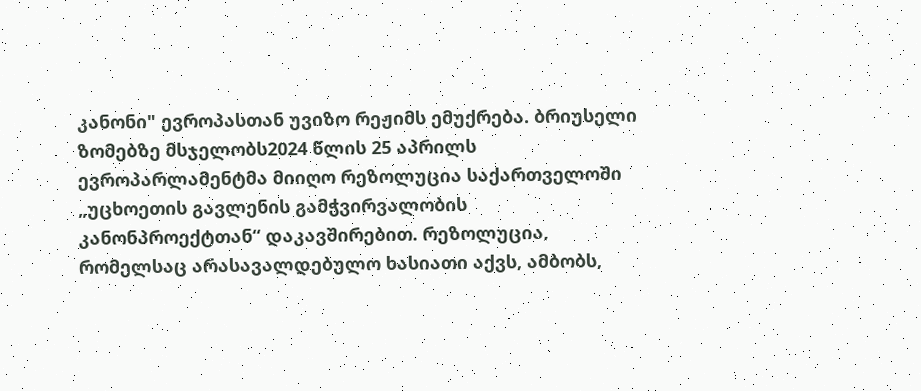კანონი" ევროპასთან უვიზო რეჟიმს ემუქრება. ბრიუსელი ზომებზე მსჯელობს2024 წლის 25 აპრილს ევროპარლამენტმა მიიღო რეზოლუცია საქართველოში „უცხოეთის გავლენის გამჭვირვალობის კანონპროექტთან“ დაკავშირებით. რეზოლუცია, რომელსაც არასავალდებულო ხასიათი აქვს, ამბობს,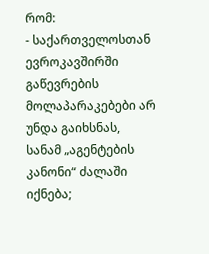რომ:
- საქართველოსთან ევროკავშირში გაწევრების მოლაპარაკებები არ უნდა გაიხსნას, სანამ „აგენტების კანონი“ ძალაში იქნება;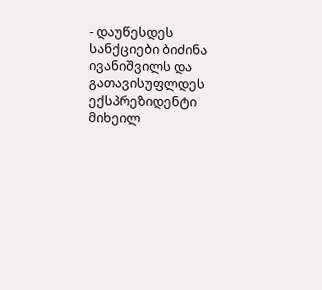- დაუწესდეს სანქციები ბიძინა ივანიშვილს და გათავისუფლდეს ექსპრეზიდენტი მიხეილ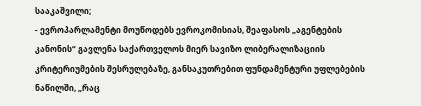სააკაშვილი;
- ევროპარლამენტი მოუწოდებს ევროკომისიას, შეაფასოს „აგენტების კანონის“ გავლენა საქართველოს მიერ სავიზო ლიბერალიზაციის კრიტერიუმების შესრულებაზე, განსაკუთრებით ფუნდამენტური უფლებების ნაწილში, „რაც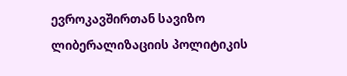ევროკავშირთან სავიზო ლიბერალიზაციის პოლიტიკის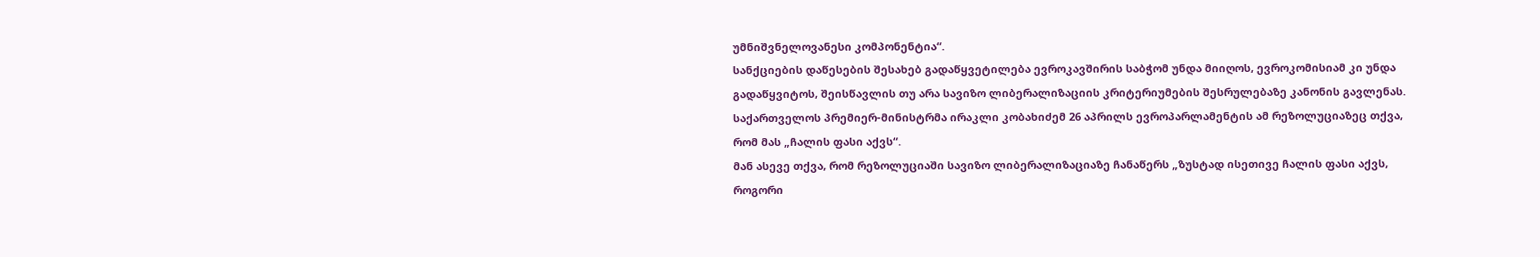უმნიშვნელოვანესი კომპონენტია“.
სანქციების დაწესების შესახებ გადაწყვეტილება ევროკავშირის საბჭომ უნდა მიიღოს, ევროკომისიამ კი უნდა გადაწყვიტოს, შეისწავლის თუ არა სავიზო ლიბერალიზაციის კრიტერიუმების შესრულებაზე კანონის გავლენას.
საქართველოს პრემიერ-მინისტრმა ირაკლი კობახიძემ 26 აპრილს ევროპარლამენტის ამ რეზოლუციაზეც თქვა, რომ მას „ჩალის ფასი აქვს“.
მან ასევე თქვა, რომ რეზოლუციაში სავიზო ლიბერალიზაციაზე ჩანაწერს „ზუსტად ისეთივე ჩალის ფასი აქვს, როგორი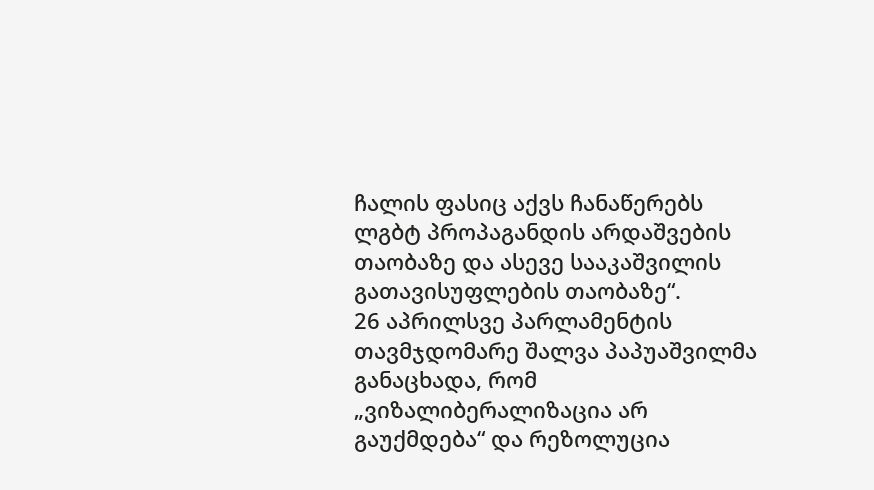ჩალის ფასიც აქვს ჩანაწერებს ლგბტ პროპაგანდის არდაშვების თაობაზე და ასევე სააკაშვილის გათავისუფლების თაობაზე“.
26 აპრილსვე პარლამენტის თავმჯდომარე შალვა პაპუაშვილმა განაცხადა, რომ „ვიზალიბერალიზაცია არ გაუქმდება“ და რეზოლუცია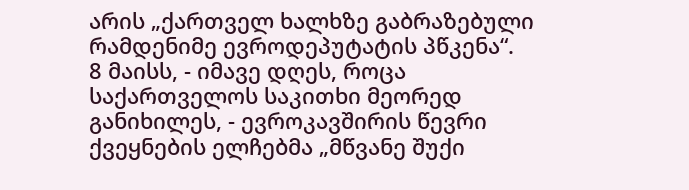არის „ქართველ ხალხზე გაბრაზებული რამდენიმე ევროდეპუტატის პწკენა“.
8 მაისს, - იმავე დღეს, როცა საქართველოს საკითხი მეორედ განიხილეს, - ევროკავშირის წევრი ქვეყნების ელჩებმა „მწვანე შუქი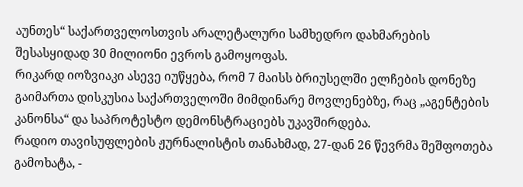აუნთეს“ საქართველოსთვის არალეტალური სამხედრო დახმარების შესასყიდად 30 მილიონი ევროს გამოყოფას.
რიკარდ იოზვიაკი ასევე იუწყება, რომ 7 მაისს ბრიუსელში ელჩების დონეზე გაიმართა დისკუსია საქართველოში მიმდინარე მოვლენებზე, რაც „აგენტების კანონსა“ და საპროტესტო დემონსტრაციებს უკავშირდება.
რადიო თავისუფლების ჟურნალისტის თანახმად, 27-დან 26 წევრმა შეშფოთება გამოხატა, -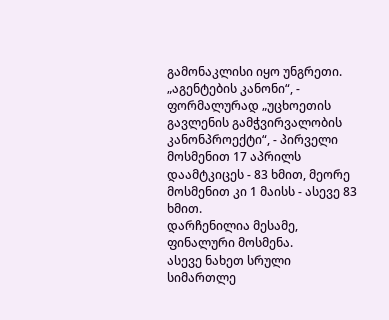გამონაკლისი იყო უნგრეთი.
„აგენტების კანონი“, - ფორმალურად „უცხოეთის გავლენის გამჭვირვალობის კანონპროექტი“, - პირველი მოსმენით 17 აპრილს დაამტკიცეს - 83 ხმით, მეორე მოსმენით კი 1 მაისს - ასევე 83 ხმით.
დარჩენილია მესამე, ფინალური მოსმენა.
ასევე ნახეთ სრული სიმართლე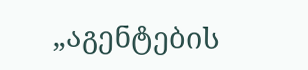„აგენტების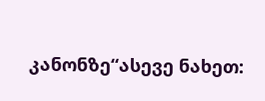კანონზე“ასევე ნახეთ: